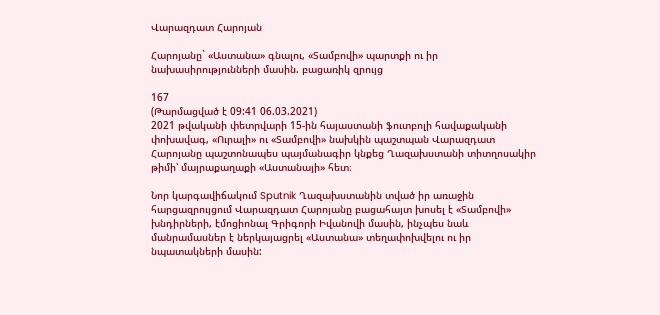Վարազդատ Հարոյան

Հարոյանը` «Աստանա» գնալու, «Տամբովի» պարտքի ու իր նախասիրությունների մասին. բացառիկ զրույց

167
(Թարմացված է 09:41 06.03.2021)
2021 թվականի փետրվարի 15-ին հայաստանի ֆուտբոլի հավաքականի փոխավագ, «Ուրալի» ու «Տամբովի» նախկին պաշտպան Վարազդատ Հարոյանը պաշտոնապես պայմանագիր կնքեց Ղազախստանի տիտղոսակիր թիմի՝ մայրաքաղաքի «Աստանայի» հետ։

Նոր կարգավիճակում Sputnik Ղազախստանին տված իր առաջին հարցազրույցում Վարազդատ Հարոյանը բացահայտ խոսել է «Տամբովի» խնդիրների, էմոցիոնալ Գրիգորի Իվանովի մասին, ինչպես նաև մանրամասներ է ներկայացրել «Աստանա» տեղափոխվելու ու իր նպատակների մասին: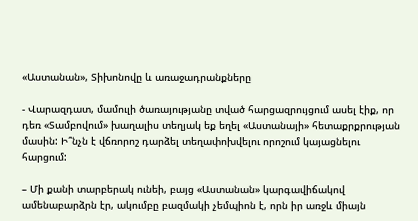«Աստանան», Տիխոնովը և առաջադրանքները

- Վարազդատ, մամուլի ծառայությանը տված հարցազրույցում ասել էիք, որ դեռ «Տամբովում» խաղալիս տեղյակ եք եղել «Աստանայի» հետաքրքրության մասին: Ի՞նչն է վճռորոշ դարձել տեղափոխվելու որոշում կայացնելու հարցում:

– Մի քանի տարբերակ ունեի, բայց «Աստանան» կարգավիճակով ամենաբարձրն էր, ակումբը բազմակի չեմպիոն է, որն իր առջև միայն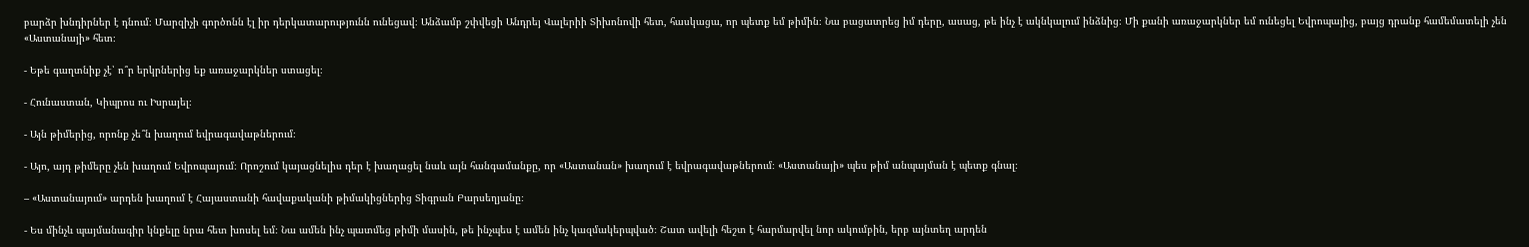բարձր խնդիրներ է դնում։ Մարզիչի գործոնն էլ իր դերկատարությունն ունեցավ։ Անձամբ շփվեցի Անդրեյ Վալերիի Տիխոնովի հետ, հասկացա, որ պետք եմ թիմին։ Նա բացատրեց իմ դերը, ասաց, թե ինչ է ակնկալում ինձնից։ Մի քանի առաջարկներ եմ ունեցել Եվրոպայից, բայց դրանք համեմատելի չեն «Աստանայի» հետ։

- Եթե գաղտնիք չէ՝ ո՞ր երկրներից եք առաջարկներ ստացել։

- Հունաստան, Կիպրոս ու Իսրայել։

- Այն թիմերից, որոնք չե՞ն խաղում եվրագավաթներում։

- Այո, այդ թիմերը չեն խաղում Եվրոպայում։ Որոշում կայացնելիս դեր է խաղացել նաև այն հանգամանքը, որ «Աստանան» խաղում է եվրագավաթներում։ «Աստանայի» պես թիմ անպայման է պետք գնալ։

– «Աստանայում» արդեն խաղում է Հայաստանի հավաքականի թիմակիցներից Տիգրան Բարսեղյանը։

- Ես մինչև պայմանագիր կնքելը նրա հետ խոսել եմ։ Նա ամեն ինչ պատմեց թիմի մասին, թե ինչպես է ամեն ինչ կազմակերպված։ Շատ ավելի հեշտ է հարմարվել նոր ակումբին, երբ այնտեղ արդեն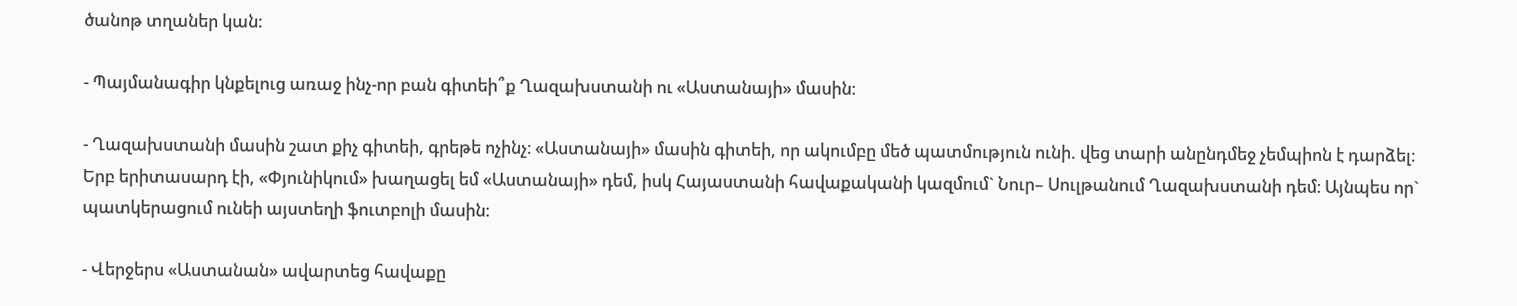ծանոթ տղաներ կան։

- Պայմանագիր կնքելուց առաջ ինչ-որ բան գիտեի՞ք Ղազախստանի ու «Աստանայի» մասին։

- Ղազախստանի մասին շատ քիչ գիտեի, գրեթե ոչինչ։ «Աստանայի» մասին գիտեի, որ ակումբը մեծ պատմություն ունի. վեց տարի անընդմեջ չեմպիոն է դարձել։ Երբ երիտասարդ էի, «Փյունիկում» խաղացել եմ «Աստանայի» դեմ, իսկ Հայաստանի հավաքականի կազմում` Նուր– Սուլթանում Ղազախստանի դեմ։ Այնպես որ` պատկերացում ունեի այստեղի ֆուտբոլի մասին։

- Վերջերս «Աստանան» ավարտեց հավաքը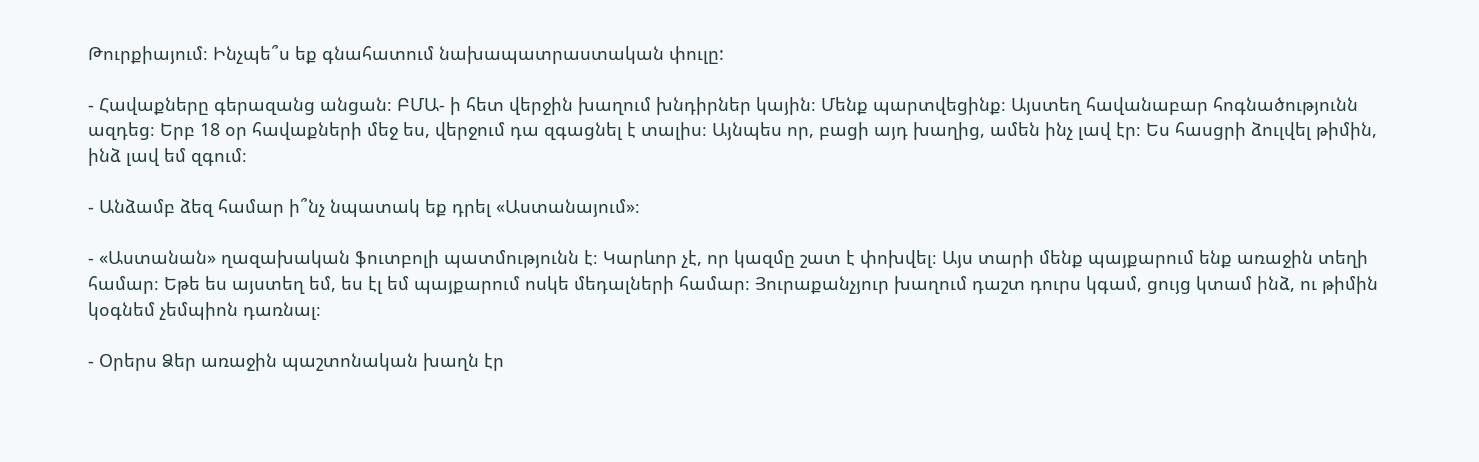Թուրքիայում։ Ինչպե՞ս եք գնահատում նախապատրաստական փուլը:

- Հավաքները գերազանց անցան։ ԲՄԱ- ի հետ վերջին խաղում խնդիրներ կային։ Մենք պարտվեցինք։ Այստեղ հավանաբար հոգնածությունն ազդեց։ Երբ 18 օր հավաքների մեջ ես, վերջում դա զգացնել է տալիս։ Այնպես որ, բացի այդ խաղից, ամեն ինչ լավ էր։ Ես հասցրի ձուլվել թիմին, ինձ լավ եմ զգում։

- Անձամբ ձեզ համար ի՞նչ նպատակ եք դրել «Աստանայում»։

- «Աստանան» ղազախական ֆուտբոլի պատմությունն է։ Կարևոր չէ, որ կազմը շատ է փոխվել։ Այս տարի մենք պայքարում ենք առաջին տեղի համար։ Եթե ես այստեղ եմ, ես էլ եմ պայքարում ոսկե մեդալների համար։ Յուրաքանչյուր խաղում դաշտ դուրս կգամ, ցույց կտամ ինձ, ու թիմին կօգնեմ չեմպիոն դառնալ։

- Օրերս Ձեր առաջին պաշտոնական խաղն էր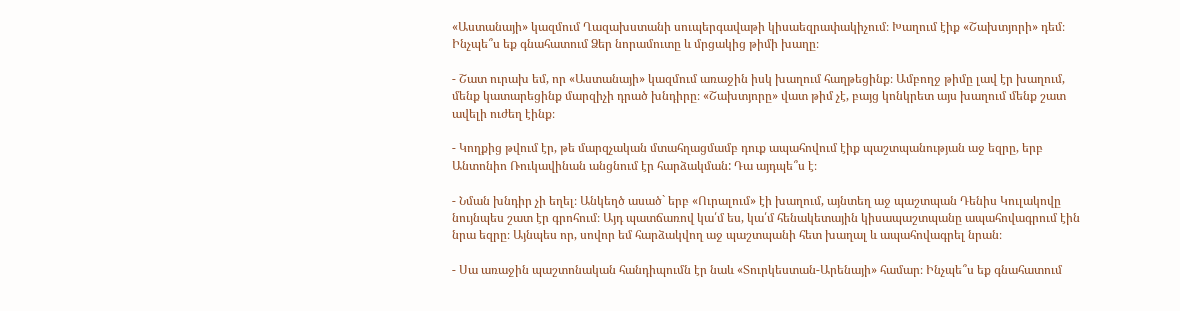«Աստանայի» կազմում Ղազախստանի սուպերգավաթի կիսաեզրափակիչում։ Խաղում էիք «Շախտյորի» դեմ։ Ինչպե՞ս եք գնահատում Ձեր նորամուտը և մրցակից թիմի խաղը։

- Շատ ուրախ եմ, որ «Աստանայի» կազմում առաջին իսկ խաղում հաղթեցինք։ Ամբողջ թիմը լավ էր խաղում, մենք կատարեցինք մարզիչի դրած խնդիրը։ «Շախտյորը» վատ թիմ չէ, բայց կոնկրետ այս խաղում մենք շատ ավելի ուժեղ էինք։

- Կողքից թվում էր, թե մարզչական մտահղացմամբ դուք ապահովում էիք պաշտպանության աջ եզրը, երբ Անտոնիո Ռուկավինան անցնում էր հարձակման: Դա այդպե՞ս է։

- Նման խնդիր չի եղել։ Անկեղծ ասած` երբ «Ուրալում» էի խաղում, այնտեղ աջ պաշտպան Դենիս Կուլակովը նույնպես շատ էր գրոհում։ Այդ պատճառով կա՛մ ես, կա՛մ հենակետային կիսապաշտպանը ապահովագրում էին նրա եզրը։ Այնպես որ, սովոր եմ հարձակվող աջ պաշտպանի հետ խաղալ և ապահովագրել նրան։

- Սա առաջին պաշտոնական հանդիպումն էր նաև «Տուրկեստան-Արենայի» համար։ Ինչպե՞ս եք գնահատում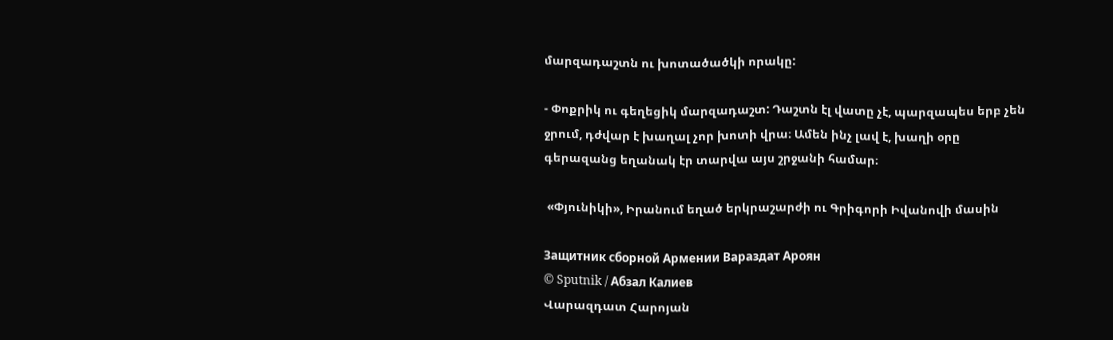մարզադաշտն ու խոտածածկի որակը:

- Փոքրիկ ու գեղեցիկ մարզադաշտ: Դաշտն էլ վատը չէ, պարզապես երբ չեն ջրում, դժվար է խաղալ չոր խոտի վրա։ Ամեն ինչ լավ է, խաղի օրը գերազանց եղանակ էր տարվա այս շրջանի համար։

 «Փյունիկի», Իրանում եղած երկրաշարժի ու Գրիգորի Իվանովի մասին

Защитник сборной Армении Вараздат Ароян
© Sputnik / Абзал Калиев
Վարազդատ Հարոյան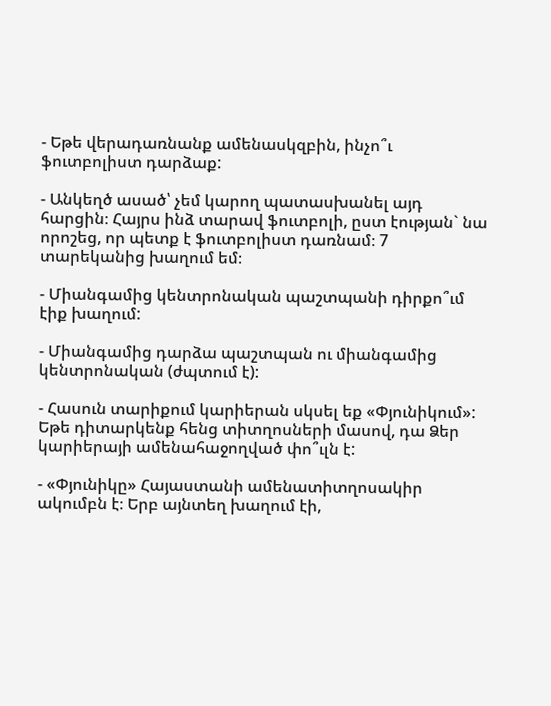- Եթե վերադառնանք ամենասկզբին, ինչո՞ւ ֆուտբոլիստ դարձաք:

- Անկեղծ ասած՝ չեմ կարող պատասխանել այդ հարցին։ Հայրս ինձ տարավ ֆուտբոլի, ըստ էության` նա որոշեց, որ պետք է ֆուտբոլիստ դառնամ։ 7 տարեկանից խաղում եմ։

- Միանգամից կենտրոնական պաշտպանի դիրքո՞ւմ էիք խաղում:

- Միանգամից դարձա պաշտպան ու միանգամից կենտրոնական (ժպտում է):

- Հասուն տարիքում կարիերան սկսել եք «Փյունիկում»: Եթե դիտարկենք հենց տիտղոսների մասով, դա Ձեր կարիերայի ամենահաջողված փո՞ւլն է:

- «Փյունիկը» Հայաստանի ամենատիտղոսակիր ակումբն է։ Երբ այնտեղ խաղում էի,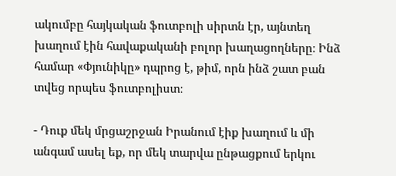ակումբը հայկական ֆուտբոլի սիրտն էր, այնտեղ խաղում էին հավաքականի բոլոր խաղացողները։ Ինձ համար «Փյունիկը» դպրոց է, թիմ, որն ինձ շատ բան տվեց որպես ֆուտբոլիստ։

- Դուք մեկ մրցաշրջան Իրանում էիք խաղում և մի անգամ ասել եք, որ մեկ տարվա ընթացքում երկու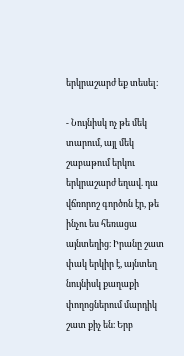երկրաշարժ եք տեսել։

- Նույնիսկ ոչ թե մեկ տարում, այլ մեկ շաբաթում երկու երկրաշարժ եղավ. դա վճռորոշ գործոն էր, թե ինչու ես հեռացա այնտեղից։ Իրանը շատ փակ երկիր է, այնտեղ նույնիսկ քաղաքի փողոցներում մարդիկ շատ քիչ են։ Երբ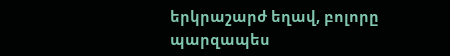երկրաշարժ եղավ, բոլորը պարզապես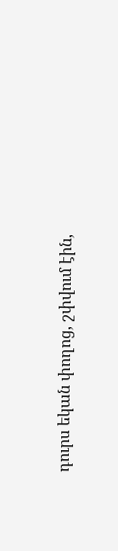դուրս եկան փողոց, շփվում էին,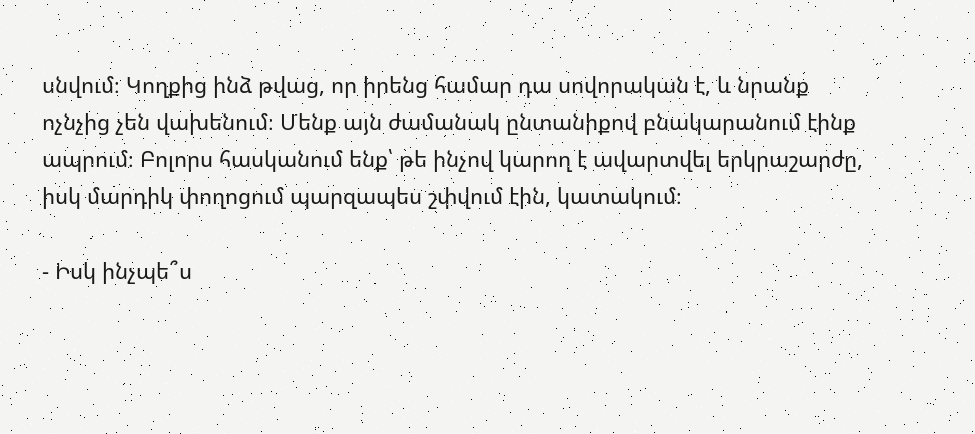սնվում։ Կողքից ինձ թվաց, որ իրենց համար դա սովորական է, և նրանք ոչնչից չեն վախենում։ Մենք այն ժամանակ ընտանիքով բնակարանում էինք ապրում։ Բոլորս հասկանում ենք՝ թե ինչով կարող է ավարտվել երկրաշարժը, իսկ մարդիկ փողոցում պարզապես շփվում էին, կատակում։

- Իսկ ինչպե՞ս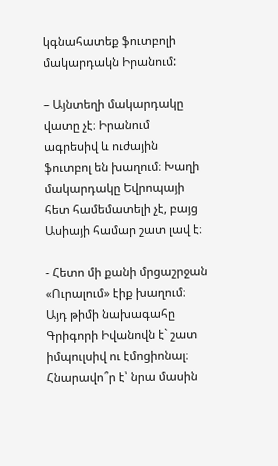կգնահատեք ֆուտբոլի մակարդակն Իրանում:

– Այնտեղի մակարդակը վատը չէ։ Իրանում ագրեսիվ և ուժային ֆուտբոլ են խաղում։ Խաղի մակարդակը Եվրոպայի հետ համեմատելի չէ, բայց Ասիայի համար շատ լավ է։

- Հետո մի քանի մրցաշրջան «Ուրալում» էիք խաղում։ Այդ թիմի նախագահը Գրիգորի Իվանովն է` շատ իմպուլսիվ ու էմոցիոնալ։ Հնարավո՞ր է՝ նրա մասին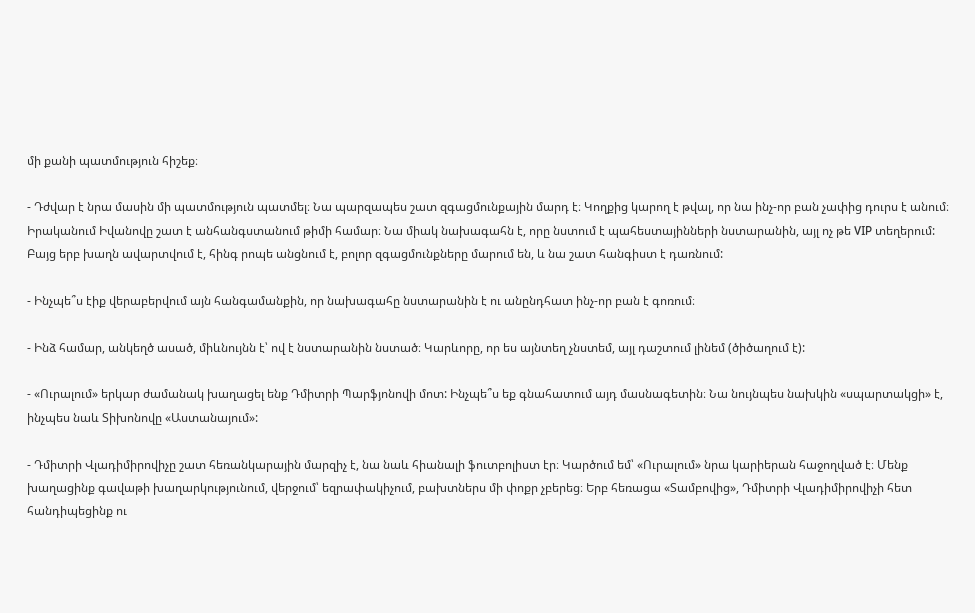մի քանի պատմություն հիշեք։

- Դժվար է նրա մասին մի պատմություն պատմել։ Նա պարզապես շատ զգացմունքային մարդ է։ Կողքից կարող է թվալ, որ նա ինչ-որ բան չափից դուրս է անում։ Իրականում Իվանովը շատ է անհանգստանում թիմի համար։ Նա միակ նախագահն է, որը նստում է պահեստայինների նստարանին, այլ ոչ թե VIP տեղերում: Բայց երբ խաղն ավարտվում է, հինգ րոպե անցնում է, բոլոր զգացմունքները մարում են, և նա շատ հանգիստ է դառնում:

- Ինչպե՞ս էիք վերաբերվում այն հանգամանքին, որ նախագահը նստարանին է ու անընդհատ ինչ-որ բան է գոռում։

- Ինձ համար, անկեղծ ասած, միևնույնն է՝ ով է նստարանին նստած։ Կարևորը, որ ես այնտեղ չնստեմ, այլ դաշտում լինեմ (ծիծաղում է):

- «Ուրալում» երկար ժամանակ խաղացել ենք Դմիտրի Պարֆյոնովի մոտ: Ինչպե՞ս եք գնահատում այդ մասնագետին։ Նա նույնպես նախկին «սպարտակցի» է, ինչպես նաև Տիխոնովը «Աստանայում»:

- Դմիտրի Վլադիմիրովիչը շատ հեռանկարային մարզիչ է, նա նաև հիանալի ֆուտբոլիստ էր։ Կարծում եմ՝ «Ուրալում» նրա կարիերան հաջողված է։ Մենք խաղացինք գավաթի խաղարկությունում, վերջում՝ եզրափակիչում, բախտներս մի փոքր չբերեց։ Երբ հեռացա «Տամբովից», Դմիտրի Վլադիմիրովիչի հետ հանդիպեցինք ու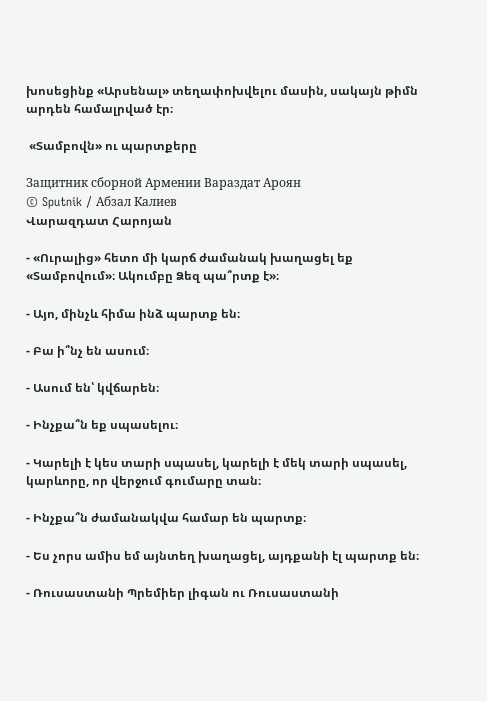խոսեցինք «Արսենալ» տեղափոխվելու մասին, սակայն թիմն արդեն համալրված էր։

 «Տամբովն» ու պարտքերը

Защитник сборной Армении Вараздат Ароян
© Sputnik / Абзал Калиев
Վարազդատ Հարոյան

- «Ուրալից» հետո մի կարճ ժամանակ խաղացել եք «Տամբովում»։ Ակումբը Ձեզ պա՞րտք է»։

- Այո, մինչև հիմա ինձ պարտք են։

- Բա ի՞նչ են ասում։

- Ասում են՝ կվճարեն։

- Ինչքա՞ն եք սպասելու։

- Կարելի է կես տարի սպասել, կարելի է մեկ տարի սպասել, կարևորը, որ վերջում գումարը տան։

- Ինչքա՞ն ժամանակվա համար են պարտք։

- Ես չորս ամիս եմ այնտեղ խաղացել, այդքանի էլ պարտք են։

- Ռուսաստանի Պրեմիեր լիգան ու Ռուսաստանի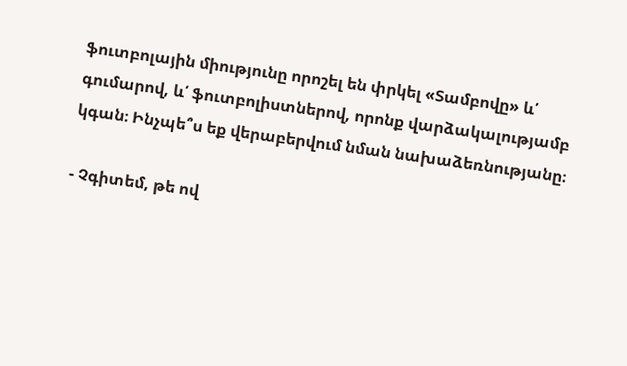ֆուտբոլային միությունը որոշել են փրկել «Տամբովը» և՛ գումարով, և՛ ֆուտբոլիստներով, որոնք վարձակալությամբ կգան։ Ինչպե՞ս եք վերաբերվում նման նախաձեռնությանը։

- Չգիտեմ, թե ով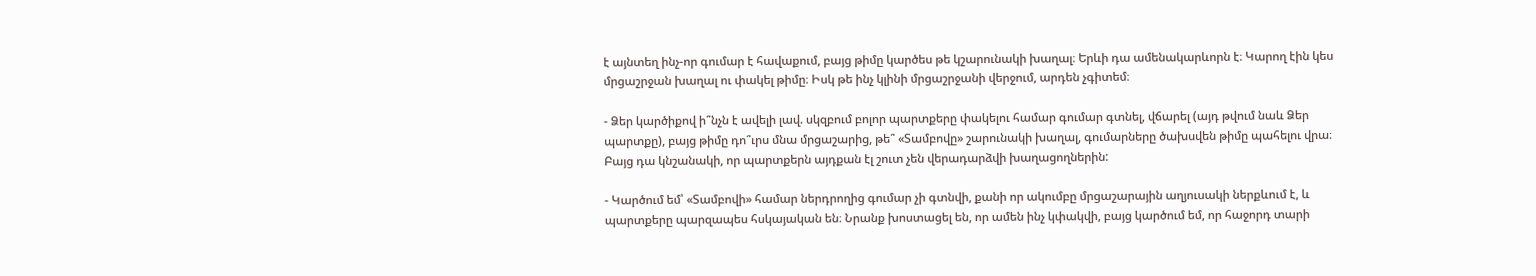է այնտեղ ինչ-որ գումար է հավաքում, բայց թիմը կարծես թե կշարունակի խաղալ։ Երևի դա ամենակարևորն է։ Կարող էին կես մրցաշրջան խաղալ ու փակել թիմը։ Իսկ թե ինչ կլինի մրցաշրջանի վերջում, արդեն չգիտեմ։

- Ձեր կարծիքով ի՞նչն է ավելի լավ. սկզբում բոլոր պարտքերը փակելու համար գումար գտնել, վճարել (այդ թվում նաև Ձեր պարտքը), բայց թիմը դո՞ւրս մնա մրցաշարից, թե՞ «Տամբովը» շարունակի խաղալ, գումարները ծախսվեն թիմը պահելու վրա։ Բայց դա կնշանակի, որ պարտքերն այդքան էլ շուտ չեն վերադարձվի խաղացողներին:

- Կարծում եմ՝ «Տամբովի» համար ներդրողից գումար չի գտնվի, քանի որ ակումբը մրցաշարային աղյուսակի ներքևում է, և պարտքերը պարզապես հսկայական են։ Նրանք խոստացել են, որ ամեն ինչ կփակվի, բայց կարծում եմ, որ հաջորդ տարի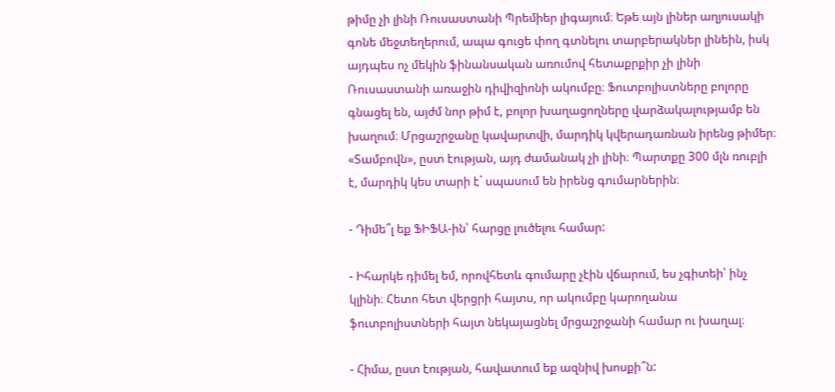թիմը չի լինի Ռուսաստանի Պրեմիեր լիգայում։ Եթե այն լիներ աղյուսակի գոնե մեջտեղերում, ապա գուցե փող գտնելու տարբերակներ լինեին, իսկ այդպես ոչ մեկին ֆինանսական առումով հետաքրքիր չի լինի Ռուսաստանի առաջին դիվիզիոնի ակումբը։ Ֆուտբոլիստները բոլորը գնացել են, այժմ նոր թիմ է, բոլոր խաղացողները վարձակալությամբ են խաղում։ Մրցաշրջանը կավարտվի, մարդիկ կվերադառնան իրենց թիմեր։ «Տամբովն», ըստ էության, այդ ժամանակ չի լինի։ Պարտքը 300 մլն ռուբլի է, մարդիկ կես տարի է` սպասում են իրենց գումարներին։

- Դիմե՞լ եք ՖԻՖԱ-ին՝ հարցը լուծելու համար:

- Իհարկե դիմել եմ, որովհետև գումարը չէին վճարում, ես չգիտեի՝ ինչ կլինի։ Հետո հետ վերցրի հայտս, որ ակումբը կարողանա ֆուտբոլիստների հայտ նեկայացնել մրցաշրջանի համար ու խաղալ։

- Հիմա, ըստ էության, հավատում եք ազնիվ խոսքի՞ն: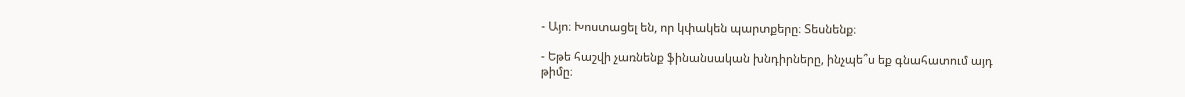- Այո։ Խոստացել են, որ կփակեն պարտքերը։ Տեսնենք։

- Եթե հաշվի չառնենք ֆինանսական խնդիրները, ինչպե՞ս եք գնահատում այդ թիմը։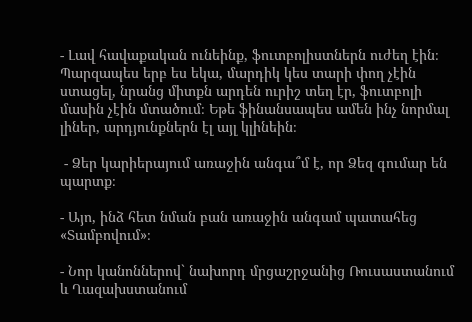- Լավ հավաքական ունեինք, ֆուտբոլիստներն ուժեղ էին։ Պարզապես երբ ես եկա, մարդիկ կես տարի փող չէին ստացել, նրանց միտքն արդեն ուրիշ տեղ էր, ֆուտբոլի մասին չէին մտածում։ Եթե ֆինանսապես ամեն ինչ նորմալ լիներ, արդյունքներն էլ այլ կլինեին։

 - Ձեր կարիերայում առաջին անգա՞մ է, որ Ձեզ գումար են պարտք։

- Այո, ինձ հետ նման բան առաջին անգամ պատահեց «Տամբովում»։

- Նոր կանոններով` նախորդ մրցաշրջանից Ռուսաստանում և Ղազախստանում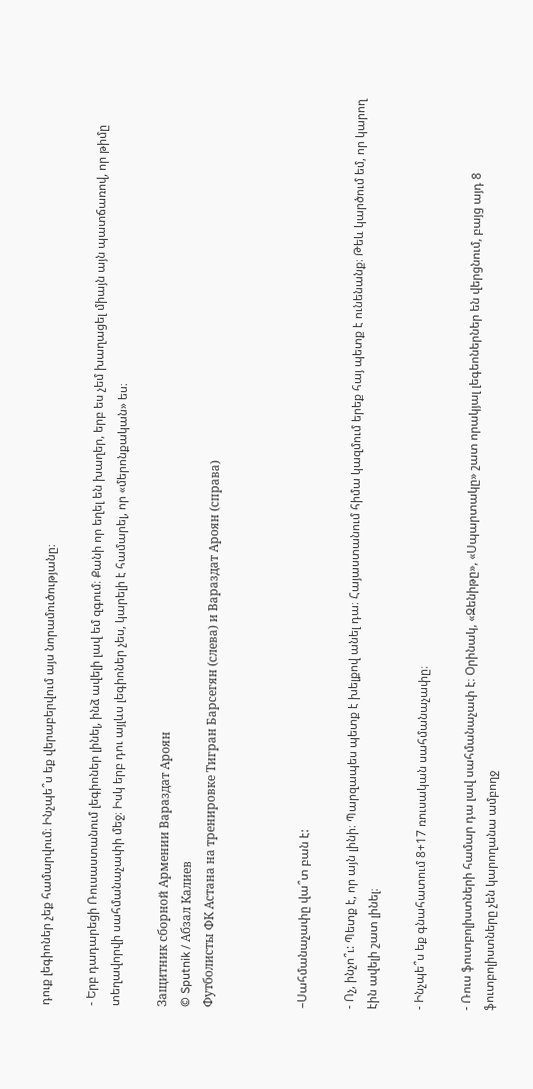դուք լեգիոներ չեք համարվում։ Ինչպե՞ս եք վերաբերվում այս նորամուծությանը։

- Երբ դադարեցի Ռուսաստանում լեգիոներ լինել, ինձ ավելի լավ եմ զգում։ Քանի որ եղել են խաղեր, երբ ես չեմ խաղացել միայն այն պատճառով, որ թիմը տեղավորվի սահմանաչափի մեջ։ Իսկ երբ դու այլևս լեգիոներ չես, կարելի է համարել, որ «մերոնքական» ես։

Защитник сборной Армении Вараздат Ароян
© Sputnik / Абзал Калиев
Футболисты ФК Астана на тренировке Тигран Барсегян (слева) и Вараздат Ароян (справа)



–Սահմանաչափը վա՞տ բան է:

- Ոչ, ինչո՞ւ: Պետք է, որ այն լինի։ Պարզապես պետք է խելքով անել դա։ Հայաստանում հիմա կազմում երեք հայ պետք է ունենանք։ Թեև կարծում եմ, որ կարող էին ավելի շատ լինել։

- Ինչպե՞ս եք գնահատում 8+17 ռուսական սահմանաչափը։

- Ռուս ֆուտբոլիստների համար դա լավ սահմանաչափ է։ Օրինակ, «Զենիթը», «Սպարտակը» շատ որակյալ լեգեոներներ են վերցնում, բայց այդ 8 ֆուտբոլիստները չեն կարողանա ամբողջ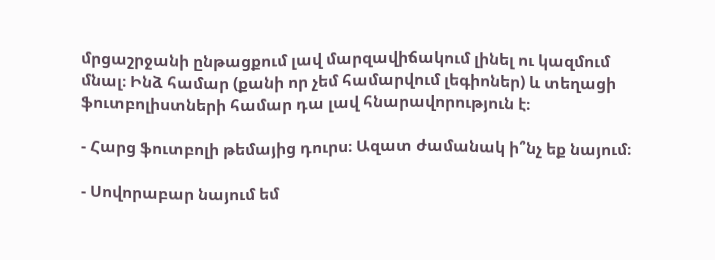մրցաշրջանի ընթացքում լավ մարզավիճակում լինել ու կազմում մնալ։ Ինձ համար (քանի որ չեմ համարվում լեգիոներ) և տեղացի ֆուտբոլիստների համար դա լավ հնարավորություն է։

- Հարց ֆուտբոլի թեմայից դուրս։ Ազատ ժամանակ ի՞նչ եք նայում։

- Սովորաբար նայում եմ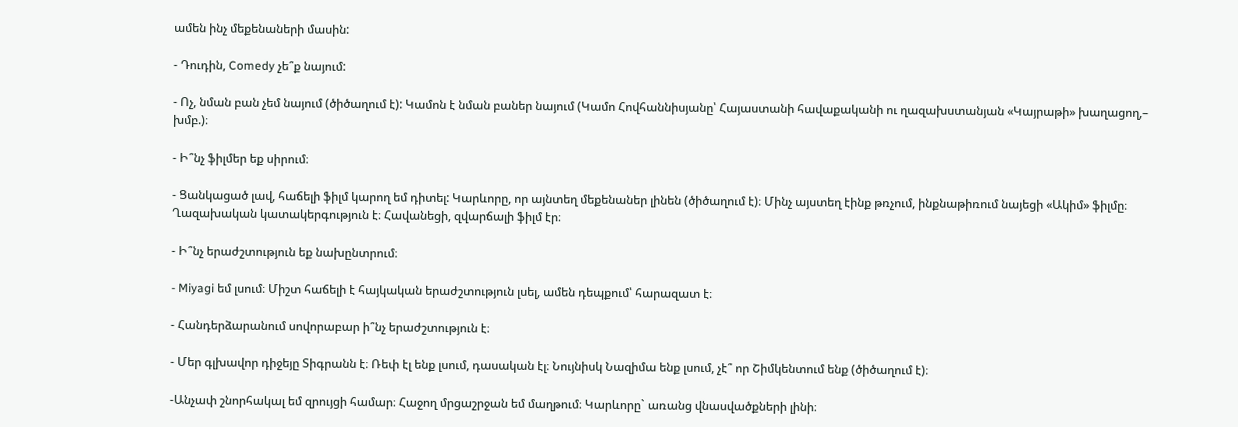ամեն ինչ մեքենաների մասին:

- Դուդին, Comedy չե՞ք նայում:

- Ոչ, նման բան չեմ նայում (ծիծաղում է): Կամոն է նման բաներ նայում (Կամո Հովհաննիսյանը՝ Հայաստանի հավաքականի ու ղազախստանյան «Կայրաթի» խաղացող,– խմբ.)։

- Ի՞նչ ֆիլմեր եք սիրում։

- Ցանկացած լավ, հաճելի ֆիլմ կարող եմ դիտել: Կարևորը, որ այնտեղ մեքենաներ լինեն (ծիծաղում է)։ Մինչ այստեղ էինք թռչում, ինքնաթիռում նայեցի «Ակիմ» ֆիլմը։ Ղազախական կատակերգություն է։ Հավանեցի, զվարճալի ֆիլմ էր։

- Ի՞նչ երաժշտություն եք նախընտրում։

- Miyagi եմ լսում։ Միշտ հաճելի է հայկական երաժշտություն լսել, ամեն դեպքում՝ հարազատ է։

- Հանդերձարանում սովորաբար ի՞նչ երաժշտություն է։

- Մեր գլխավոր դիջեյը Տիգրանն է։ Ռեփ էլ ենք լսում, դասական էլ։ Նույնիսկ Նազիմա ենք լսում, չէ՞ որ Շիմկենտում ենք (ծիծաղում է)։

-Անչափ շնորհակալ եմ զրույցի համար։ Հաջող մրցաշրջան եմ մաղթում։ Կարևորը` առանց վնասվածքների լինի։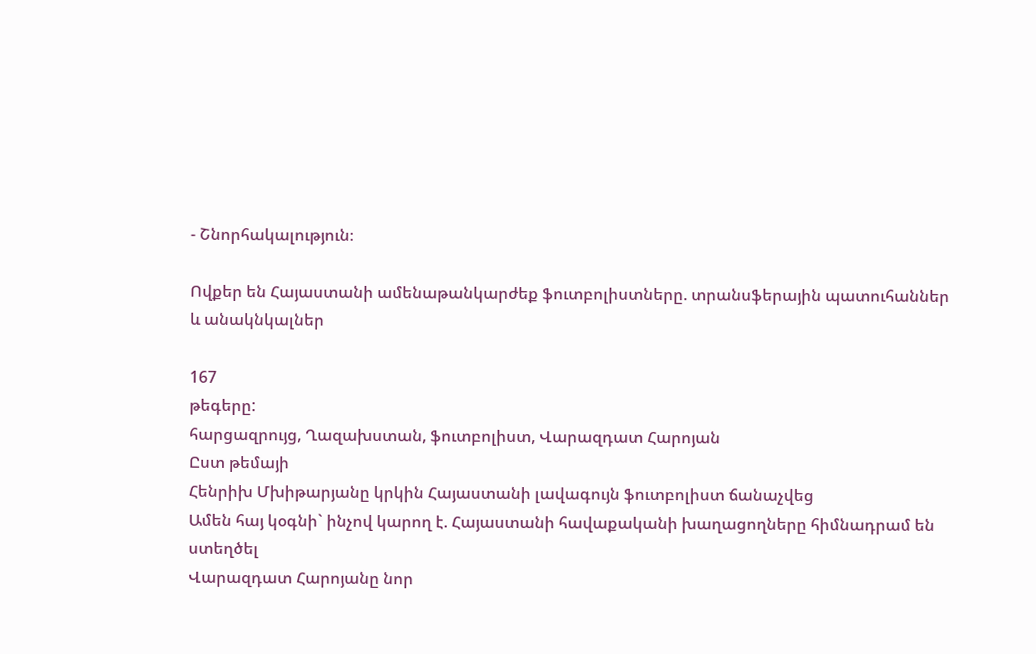- Շնորհակալություն։

Ովքեր են Հայաստանի ամենաթանկարժեք ֆուտբոլիստները. տրանսֆերային պատուհաններ և անակնկալներ

167
թեգերը:
հարցազրույց, Ղազախստան, ֆուտբոլիստ, Վարազդատ Հարոյան
Ըստ թեմայի
Հենրիխ Մխիթարյանը կրկին Հայաստանի լավագույն ֆուտբոլիստ ճանաչվեց
Ամեն հայ կօգնի` ինչով կարող է. Հայաստանի հավաքականի խաղացողները հիմնադրամ են ստեղծել
Վարազդատ Հարոյանը նոր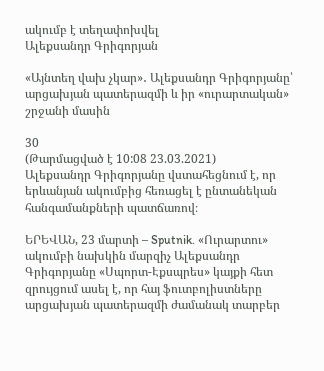ակումբ է տեղափոխվել
Ալեքսանդր Գրիգորյան

«Այնտեղ վախ չկար»․ Ալեքսանդր Գրիգորյանը՝ արցախյան պատերազմի և իր «ուրարտական» շրջանի մասին

30
(Թարմացված է 10:08 23.03.2021)
Ալեքսանդր Գրիգորյանը վստահեցնում է, որ երևանյան ակումբից հեռացել է ընտանեկան հանգամանքների պատճառով։

ԵՐԵՎԱՆ, 23 մարտի – Sputnik. «Ուրարտու» ակումբի նախկին մարզիչ Ալեքսանդր Գրիգորյանը «Սպորտ-Էքսպրես» կայքի հետ զրույցում ասել է, որ հայ ֆուտբոլիստները արցախյան պատերազմի ժամանակ տարբեր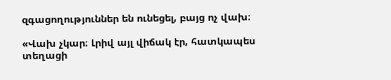զգացողություններ են ունեցել, բայց ոչ վախ։

«Վախ չկար։ Լրիվ այլ վիճակ էր, հատկապես տեղացի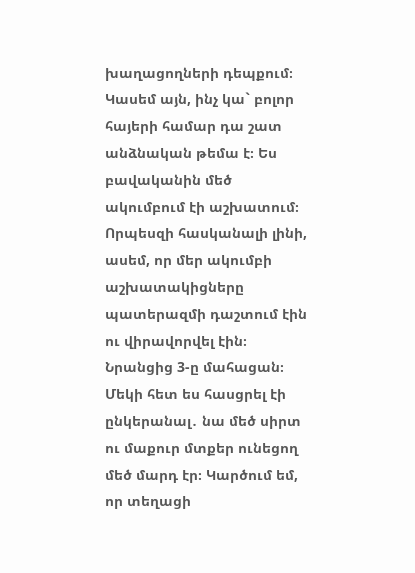խաղացողների դեպքում։ Կասեմ այն, ինչ կա` բոլոր հայերի համար դա շատ անձնական թեմա է։ Ես բավականին մեծ ակումբում էի աշխատում։ Որպեսզի հասկանալի լինի, ասեմ, որ մեր ակումբի աշխատակիցները պատերազմի դաշտում էին ու վիրավորվել էին։ Նրանցից 3-ը մահացան։ Մեկի հետ ես հասցրել էի ընկերանալ․ նա մեծ սիրտ ու մաքուր մտքեր ունեցող մեծ մարդ էր։ Կարծում եմ, որ տեղացի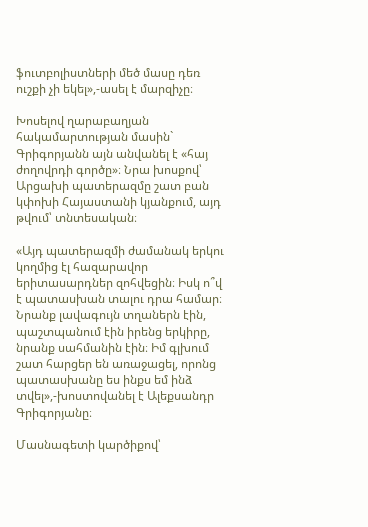ֆուտբոլիստների մեծ մասը դեռ ուշքի չի եկել»,-ասել է մարզիչը։

Խոսելով ղարաբաղյան հակամարտության մասին` Գրիգորյանն այն անվանել է «հայ ժողովրդի գործը»։ Նրա խոսքով՝ Արցախի պատերազմը շատ բան կփոխի Հայաստանի կյանքում, այդ թվում՝ տնտեսական։

«Այդ պատերազմի ժամանակ երկու կողմից էլ հազարավոր երիտասարդներ զոհվեցին։ Իսկ ո՞վ է պատասխան տալու դրա համար։ Նրանք լավագույն տղաներն էին, պաշտպանում էին իրենց երկիրը, նրանք սահմանին էին։ Իմ գլխում շատ հարցեր են առաջացել, որոնց պատասխանը ես ինքս եմ ինձ տվել»,-խոստովանել է Ալեքսանդր Գրիգորյանը։

Մասնագետի կարծիքով՝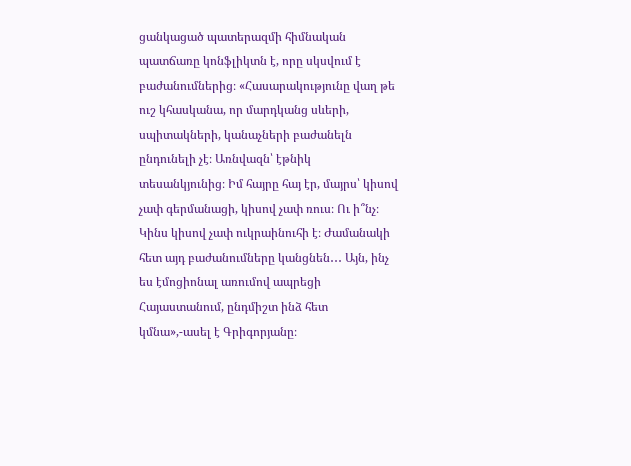ցանկացած պատերազմի հիմնական պատճառը կոնֆլիկտն է, որը սկսվում է բաժանումներից։ «Հասարակությունը վաղ թե ուշ կհասկանա, որ մարդկանց սևերի, սպիտակների, կանաչների բաժանելն ընդունելի չէ։ Առնվազն՝ էթնիկ տեսանկյունից։ Իմ հայրը հայ էր, մայրս՝ կիսով չափ գերմանացի, կիսով չափ ռուս։ Ու ի՞նչ։ Կինս կիսով չափ ուկրաինուհի է։ Ժամանակի հետ այդ բաժանումները կանցնեն․․․ Այն, ինչ ես էմոցիոնալ առումով ապրեցի Հայաստանում, ընդմիշտ ինձ հետ կմնա»,-ասել է Գրիգորյանը։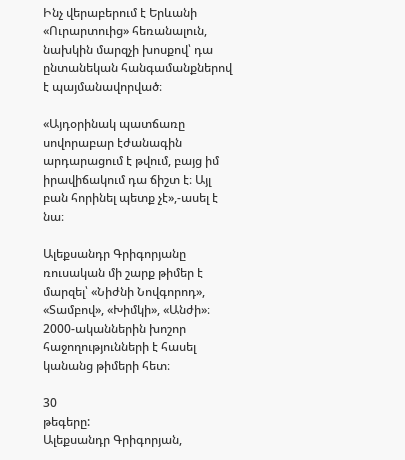Ինչ վերաբերում է Երևանի «Ուրարտուից» հեռանալուն, նախկին մարզչի խոսքով՝ դա ընտանեկան հանգամանքներով է պայմանավորված։

«Այդօրինակ պատճառը սովորաբար էժանագին արդարացում է թվում, բայց իմ իրավիճակում դա ճիշտ է։ Այլ բան հորինել պետք չէ»,-ասել է նա։

Ալեքսանդր Գրիգորյանը ռուսական մի շարք թիմեր է մարզել՝ «Նիժնի Նովգորոդ», «Տամբով», «Խիմկի», «Անժի»։ 2000-ականներին խոշոր հաջողությունների է հասել կանանց թիմերի հետ։

30
թեգերը:
Ալեքսանդր Գրիգորյան,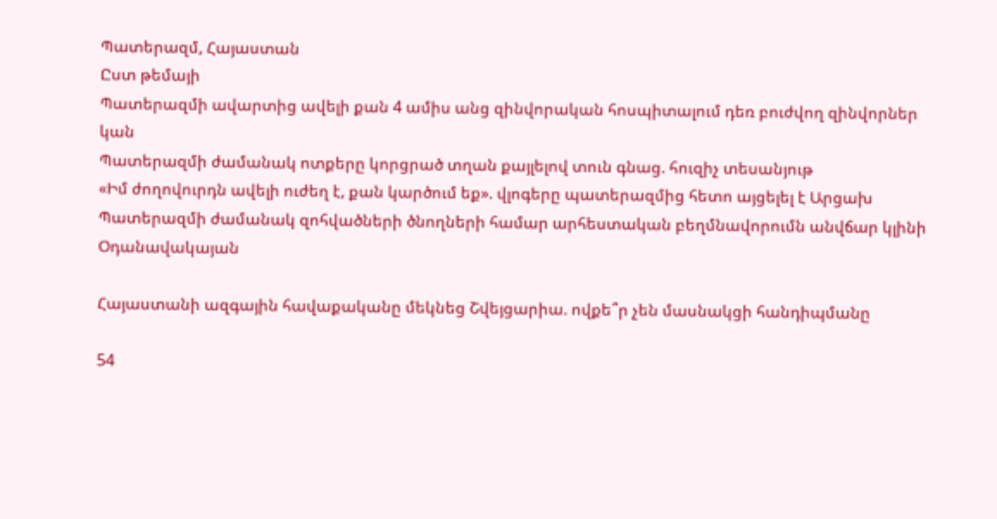Պատերազմ, Հայաստան
Ըստ թեմայի
Պատերազմի ավարտից ավելի քան 4 ամիս անց զինվորական հոսպիտալում դեռ բուժվող զինվորներ կան
Պատերազմի ժամանակ ոտքերը կորցրած տղան քայլելով տուն գնաց. հուզիչ տեսանյութ
«Իմ ժողովուրդն ավելի ուժեղ է, քան կարծում եք». վլոգերը պատերազմից հետո այցելել է Արցախ
Պատերազմի ժամանակ զոհվածների ծնողների համար արհեստական բեղմնավորումն անվճար կլինի
Օդանավակայան

Հայաստանի ազգային հավաքականը մեկնեց Շվեյցարիա. ովքե՞ր չեն մասնակցի հանդիպմանը

54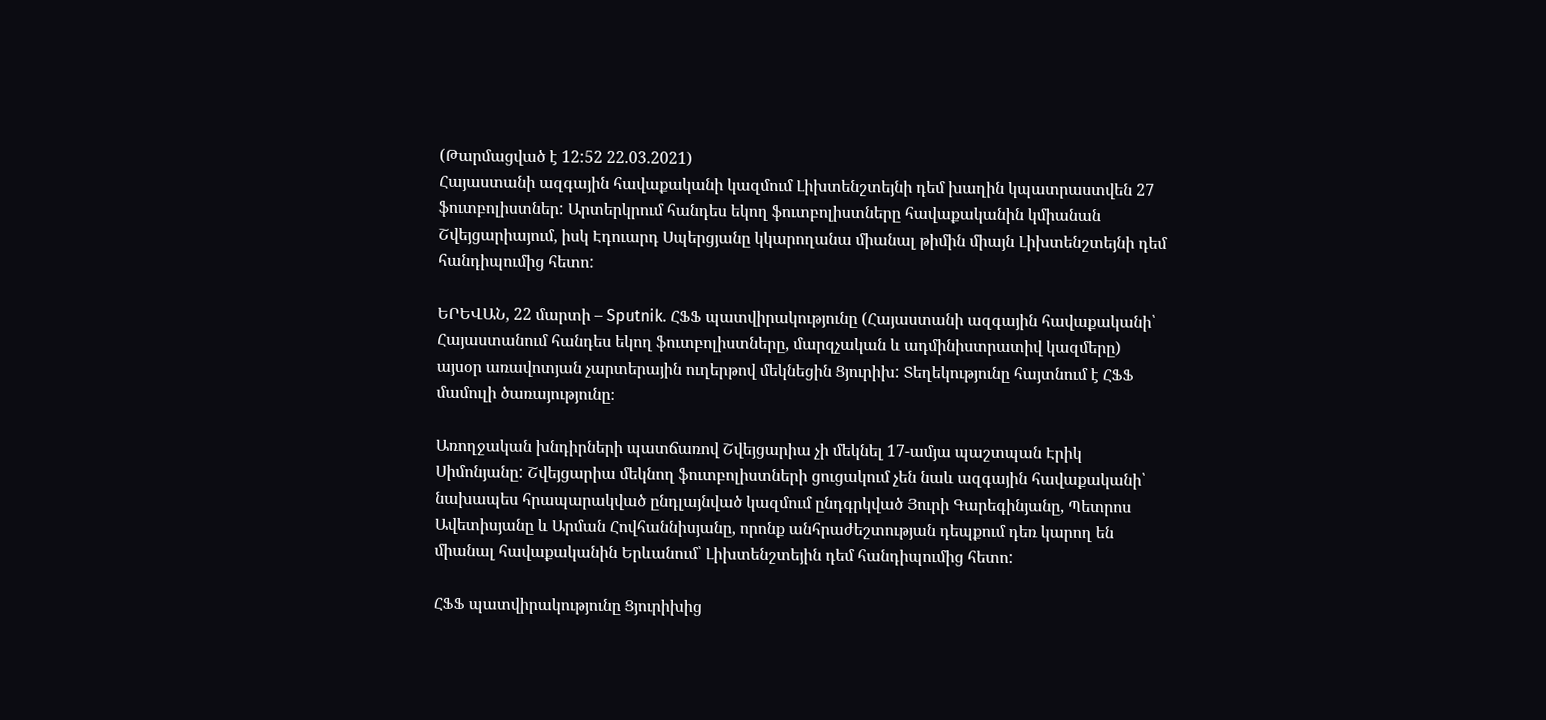(Թարմացված է 12:52 22.03.2021)
Հայաստանի ազգային հավաքականի կազմում Լիխտենշտեյնի դեմ խաղին կպատրաստվեն 27 ֆուտբոլիստներ: Արտերկրում հանդես եկող ֆուտբոլիստները հավաքականին կմիանան Շվեյցարիայում, իսկ Էդուարդ Սպերցյանը կկարողանա միանալ թիմին միայն Լիխտենշտեյնի դեմ հանդիպումից հետո:

ԵՐԵՎԱՆ, 22 մարտի – Sputnik. ՀՖՖ պատվիրակությունը (Հայաստանի ազգային հավաքականի՝ Հայաստանում հանդես եկող ֆուտբոլիստները, մարզչական և ադմինիստրատիվ կազմերը) այսօր առավոտյան չարտերային ուղերթով մեկնեցին Ցյուրիխ: Տեղեկությունը հայտնում է ՀՖՖ մամուլի ծառայությունը։

Առողջական խնդիրների պատճառով Շվեյցարիա չի մեկնել 17-ամյա պաշտպան Էրիկ Սիմոնյանը: Շվեյցարիա մեկնող ֆուտբոլիստների ցուցակում չեն նաև ազգային հավաքականի՝ նախապես հրապարակված ընդլայնված կազմում ընդգրկված Յուրի Գարեգինյանը, Պետրոս Ավետիսյանը և Արման Հովհաննիսյանը, որոնք անհրաժեշտության դեպքում դեռ կարող են միանալ հավաքականին Երևանում՝ Լիխտենշտեյին դեմ հանդիպումից հետո:

ՀՖՖ պատվիրակությունը Ցյուրիխից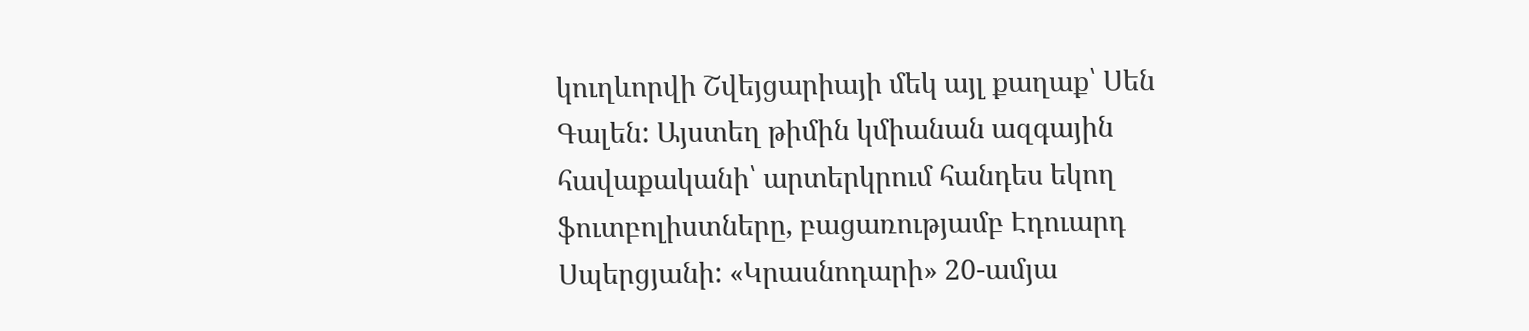կուղևորվի Շվեյցարիայի մեկ այլ քաղաք՝ Սեն Գալեն: Այստեղ թիմին կմիանան ազգային հավաքականի՝ արտերկրում հանդես եկող ֆուտբոլիստները, բացառությամբ Էդուարդ Սպերցյանի: «Կրասնոդարի» 20-ամյա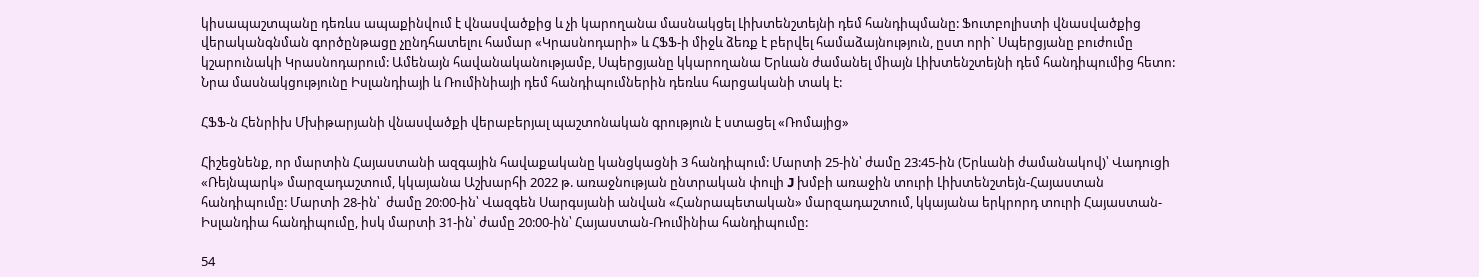կիսապաշտպանը դեռևս ապաքինվում է վնասվածքից և չի կարողանա մասնակցել Լիխտենշտեյնի դեմ հանդիպմանը: Ֆուտբոլիստի վնասվածքից վերականգնման գործընթացը չընդհատելու համար «Կրասնոդարի» և ՀՖՖ-ի միջև ձեռք է բերվել համաձայնություն, ըստ որի` Սպերցյանը բուժումը կշարունակի Կրասնոդարում: Ամենայն հավանականությամբ, Սպերցյանը կկարողանա Երևան ժամանել միայն Լիխտենշտեյնի դեմ հանդիպումից հետո: Նրա մասնակցությունը Իսլանդիայի և Ռումինիայի դեմ հանդիպումներին դեռևս հարցականի տակ է:

ՀՖՖ-ն Հենրիխ Մխիթարյանի վնասվածքի վերաբերյալ պաշտոնական գրություն է ստացել «Ռոմայից»

Հիշեցնենք, որ մարտին Հայաստանի ազգային հավաքականը կանցկացնի 3 հանդիպում: Մարտի 25-ին՝ ժամը 23:45-ին (Երևանի ժամանակով)՝ Վադուցի «Ռեյնպարկ» մարզադաշտում, կկայանա Աշխարհի 2022 թ. առաջնության ընտրական փուլի J խմբի առաջին տուրի Լիխտենշտեյն-Հայաստան հանդիպումը: Մարտի 28-ին՝  ժամը 20:00-ին՝ Վազգեն Սարգսյանի անվան «Հանրապետական» մարզադաշտում, կկայանա երկրորդ տուրի Հայաստան-Իսլանդիա հանդիպումը, իսկ մարտի 31-ին՝ ժամը 20:00-ին՝ Հայաստան-Ռումինիա հանդիպումը:

54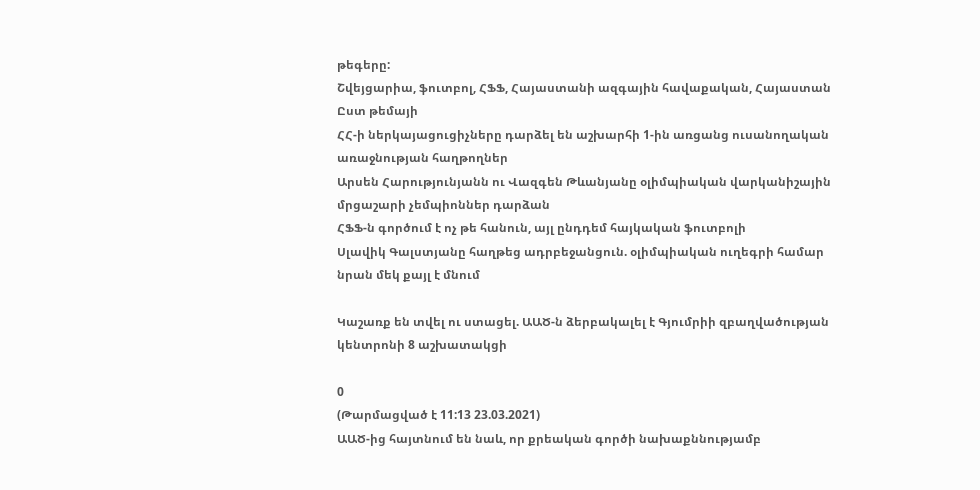թեգերը:
Շվեյցարիա, ֆուտբոլ, ՀՖՖ, Հայաստանի ազգային հավաքական, Հայաստան
Ըստ թեմայի
ՀՀ-ի ներկայացուցիչները դարձել են աշխարհի 1-ին առցանց ուսանողական առաջնության հաղթողներ
Արսեն Հարությունյանն ու Վազգեն Թևանյանը օլիմպիական վարկանիշային մրցաշարի չեմպիոններ դարձան
ՀՖՖ-ն գործում է ոչ թե հանուն, այլ ընդդեմ հայկական ֆուտբոլի
Սլավիկ Գալստյանը հաղթեց ադրբեջանցուն. օլիմպիական ուղեգրի համար նրան մեկ քայլ է մնում

Կաշառք են տվել ու ստացել. ԱԱԾ-ն ձերբակալել է Գյումրիի զբաղվածության կենտրոնի 8 աշխատակցի

0
(Թարմացված է 11:13 23.03.2021)
ԱԱԾ-ից հայտնում են նաև, որ քրեական գործի նախաքննությամբ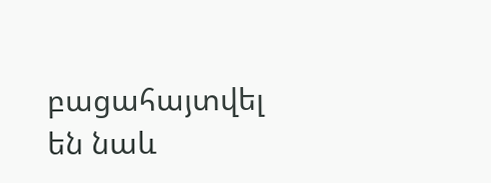բացահայտվել են նաև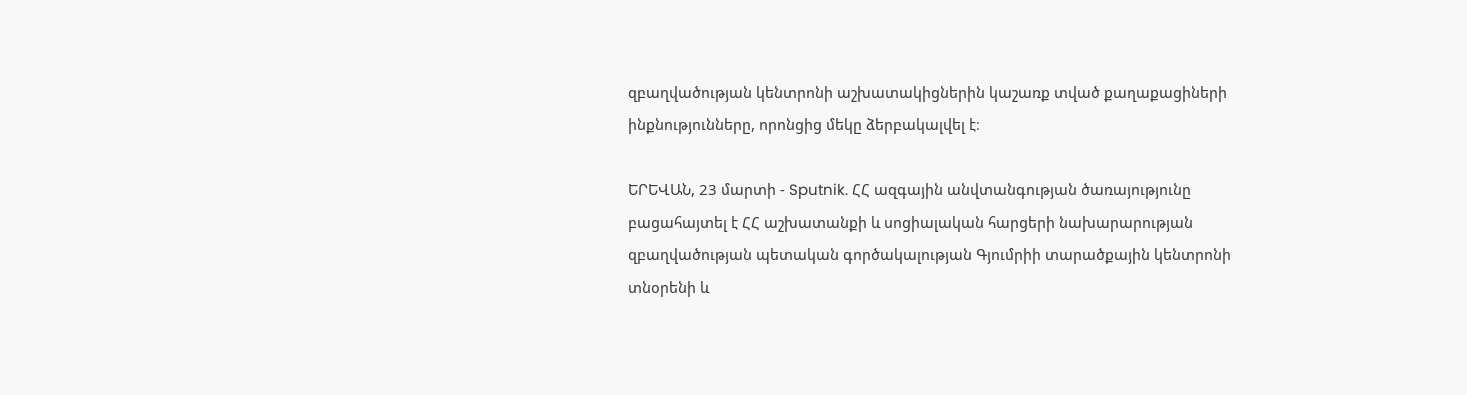զբաղվածության կենտրոնի աշխատակիցներին կաշառք տված քաղաքացիների ինքնությունները, որոնցից մեկը ձերբակալվել է։

ԵՐԵՎԱՆ, 23 մարտի - Sputnik. ՀՀ ազգային անվտանգության ծառայությունը բացահայտել է ՀՀ աշխատանքի և սոցիալական հարցերի նախարարության զբաղվածության պետական գործակալության Գյումրիի տարածքային կենտրոնի տնօրենի և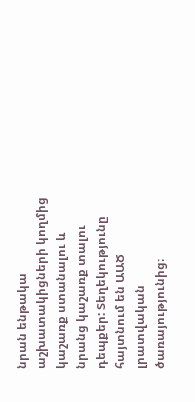նրան ենթակա աշխատակիցների կողմից կաշառք ստանալու և նրանց կաշառք տալու դեպքեր: Տեղեկությունը հայտնում են ԱԱԾ լրատվական ծառայությունից։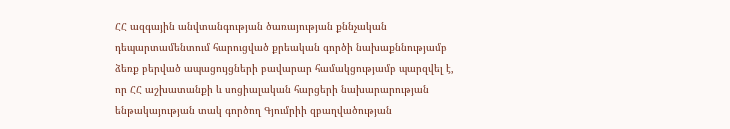ՀՀ ազգային անվտանգության ծառայության քննչական դեպարտամենտում հարուցված քրեական գործի նախաքննությամբ ձեռք բերված ապացույցների բավարար համակցությամբ պարզվել է, որ ՀՀ աշխատանքի և սոցիալական հարցերի նախարարության ենթակայության տակ գործող Գյումրիի զբաղվածության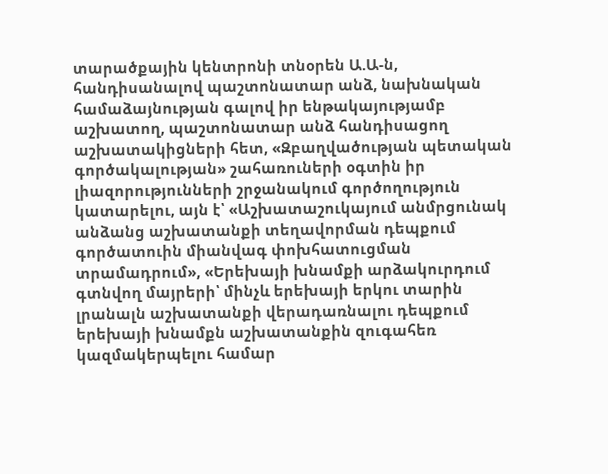տարածքային կենտրոնի տնօրեն Ա.Ա-ն, հանդիսանալով պաշտոնատար անձ, նախնական համաձայնության գալով իր ենթակայությամբ աշխատող, պաշտոնատար անձ հանդիսացող աշխատակիցների հետ, «Զբաղվածության պետական գործակալության» շահառուների օգտին իր լիազորությունների շրջանակում գործողություն կատարելու, այն է՝ «Աշխատաշուկայում անմրցունակ անձանց աշխատանքի տեղավորման դեպքում գործատուին միանվագ փոխհատուցման տրամադրում», «Երեխայի խնամքի արձակուրդում գտնվող մայրերի՝ մինչև երեխայի երկու տարին լրանալն աշխատանքի վերադառնալու դեպքում երեխայի խնամքն աշխատանքին զուգահեռ կազմակերպելու համար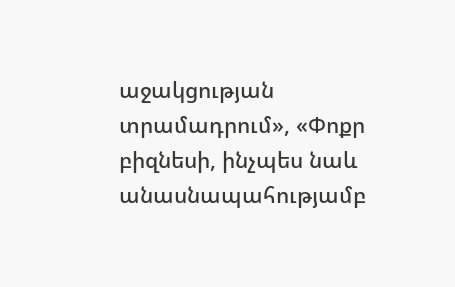աջակցության տրամադրում», «Փոքր բիզնեսի, ինչպես նաև անասնապահությամբ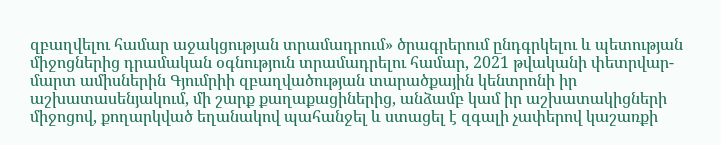զբաղվելու համար աջակցության տրամադրում» ծրագրերում ընդգրկելու և պետության միջոցներից դրամական օգնություն տրամադրելու համար, 2021 թվականի փետրվար-մարտ ամիսներին Գյումրիի զբաղվածության տարածքային կենտրոնի իր աշխատասենյակում, մի շարք քաղաքացիներից, անձամբ կամ իր աշխատակիցների միջոցով, քողարկված եղանակով պահանջել և ստացել է զգալի չափերով կաշառքի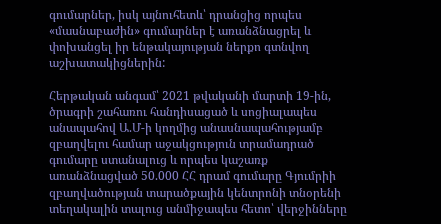գումարներ, իսկ այնուհետև՝ դրանցից որպես «մասնաբաժին» գումարներ է առանձնացրել և փոխանցել իր ենթակայության ներքո գտնվող աշխատակիցներին:

Հերթական անգամ՝ 2021 թվականի մարտի 19-ին, ծրագրի շահառու հանդիսացած և սոցիալապես անապահով Ա.Մ-ի կողմից անասնապահությամբ զբաղվելու համար աջակցություն տրամադրած գումարը ստանալուց և որպես կաշառք առանձնացված 50.000 ՀՀ դրամ գումարը Գյումրիի զբաղվածության տարածքային կենտրոնի տնօրենի տեղակալին տալուց անմիջապես հետո՝ վերջինները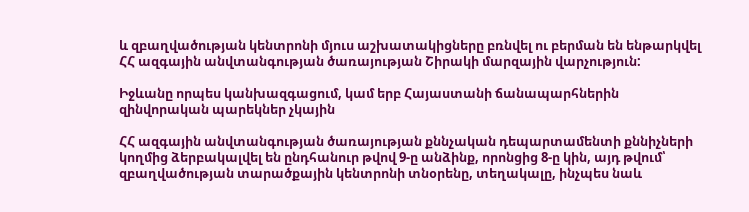և զբաղվածության կենտրոնի մյուս աշխատակիցները բռնվել ու բերման են ենթարկվել ՀՀ ազգային անվտանգության ծառայության Շիրակի մարզային վարչություն:

Իջևանը որպես կանխազգացում, կամ երբ Հայաստանի ճանապարհներին զինվորական պարեկներ չկային

ՀՀ ազգային անվտանգության ծառայության քննչական դեպարտամենտի քննիչների կողմից ձերբակալվել են ընդհանուր թվով 9-ը անձինք, որոնցից 8-ը կին, այդ թվում՝ զբաղվածության տարածքային կենտրոնի տնօրենը, տեղակալը, ինչպես նաև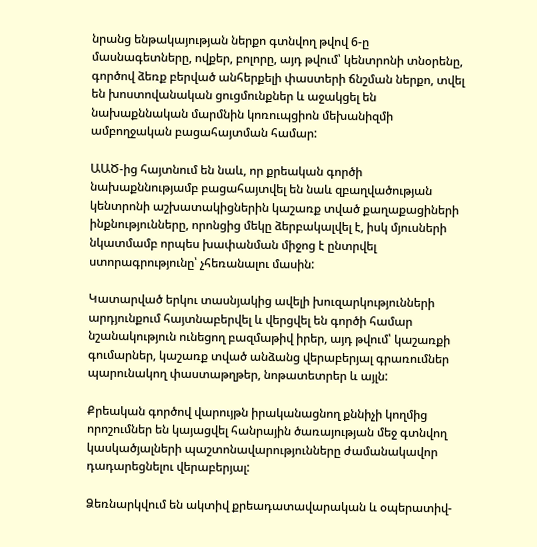նրանց ենթակայության ներքո գտնվող թվով 6-ը մասնագետները, ովքեր, բոլորը, այդ թվում՝ կենտրոնի տնօրենը, գործով ձեռք բերված անհերքելի փաստերի ճնշման ներքո, տվել են խոստովանական ցուցմունքներ և աջակցել են նախաքննական մարմնին կոռուպցիոն մեխանիզմի ամբողջական բացահայտման համար:

ԱԱԾ-ից հայտնում են նաև, որ քրեական գործի նախաքննությամբ բացահայտվել են նաև զբաղվածության կենտրոնի աշխատակիցներին կաշառք տված քաղաքացիների ինքնությունները, որոնցից մեկը ձերբակալվել է, իսկ մյուսների նկատմամբ որպես խափանման միջոց է ընտրվել ստորագրությունը՝ չհեռանալու մասին:

Կատարված երկու տասնյակից ավելի խուզարկությունների արդյունքում հայտնաբերվել և վերցվել են գործի համար նշանակություն ունեցող բազմաթիվ իրեր, այդ թվում՝ կաշառքի գումարներ, կաշառք տված անձանց վերաբերյալ գրառումներ պարունակող փաստաթղթեր, նոթատետրեր և այլն:

Քրեական գործով վարույթն իրականացնող քննիչի կողմից որոշումներ են կայացվել հանրային ծառայության մեջ գտնվող կասկածյալների պաշտոնավարությունները ժամանակավոր դադարեցնելու վերաբերյալ:

Ձեռնարկվում են ակտիվ քրեադատավարական և օպերատիվ-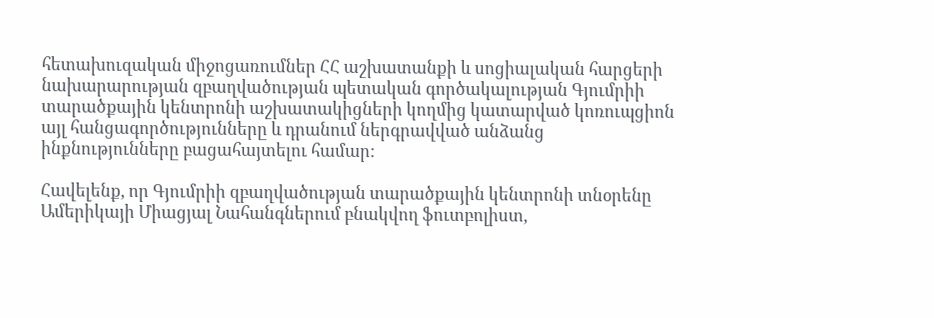հետախուզական միջոցառումներ ՀՀ աշխատանքի և սոցիալական հարցերի նախարարության զբաղվածության պետական գործակալության Գյումրիի տարածքային կենտրոնի աշխատակիցների կողմից կատարված կոռուպցիոն այլ հանցագործությունները և դրանում ներգրավված անձանց ինքնությունները բացահայտելու համար:

Հավելենք, որ Գյումրիի զբաղվածության տարածքային կենտրոնի տնօրենը Ամերիկայի Միացյալ Նահանգներում բնակվող ֆուտբոլիստ,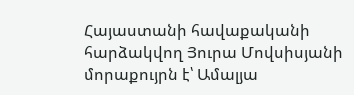Հայաստանի հավաքականի հարձակվող Յուրա Մովսիսյանի մորաքույրն է՝ Ամալյա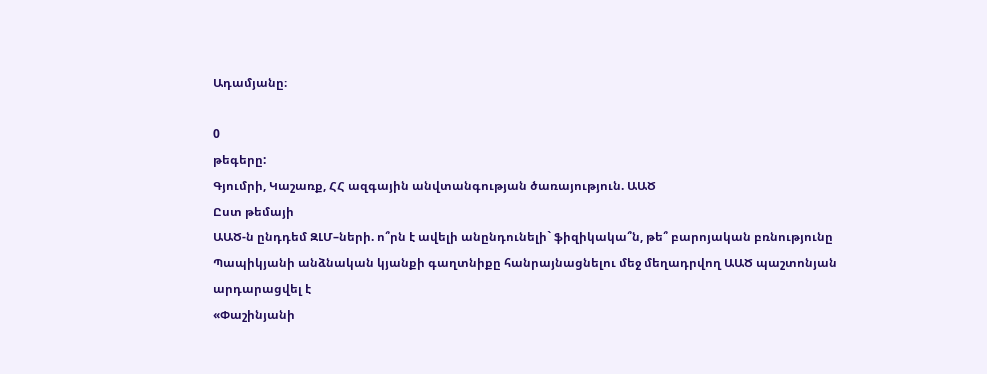Ադամյանը։

0
թեգերը:
Գյումրի, Կաշառք, ՀՀ ազգային անվտանգության ծառայություն. ԱԱԾ
Ըստ թեմայի
ԱԱԾ-ն ընդդեմ ԶԼՄ–ների. ո՞րն է ավելի անընդունելի` ֆիզիկակա՞ն, թե՞ բարոյական բռնությունը
Պապիկյանի անձնական կյանքի գաղտնիքը հանրայնացնելու մեջ մեղադրվող ԱԱԾ պաշտոնյան արդարացվել է
«Փաշինյանի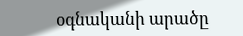օգնականի արածը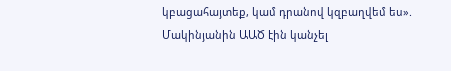կբացահայտեք, կամ դրանով կզբաղվեմ ես». Մակինյանին ԱԱԾ էին կանչել